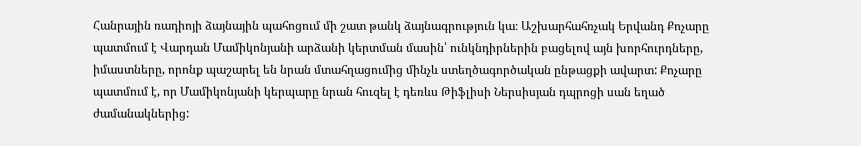Հանրային ռադիոյի ձայնային պահոցում մի շատ թանկ ձայնագրություն կա։ Աշխարհահռչակ Երվանդ Քոչարը պատմում է Վարդան Մամիկոնյանի արձանի կերտման մասին՝ ունկնդիրներին բացելով այն խորհուրդները, իմաստները, որոնք պաշարել են նրան մտահղացումից մինչև ստեղծագործական ընթացքի ավարտ: Քոչարը պատմում է, որ Մամիկոնյանի կերպարը նրան հուզել է դեռևս Թիֆլիսի Ներսիսյան դպրոցի սան եղած ժամանակներից: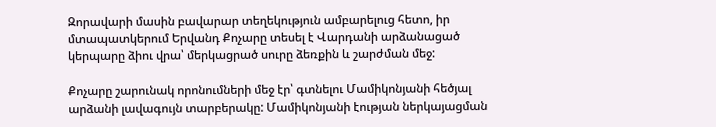Զորավարի մասին բավարար տեղեկություն ամբարելուց հետո, իր մտապատկերում Երվանդ Քոչարը տեսել է Վարդանի արձանացած կերպարը ձիու վրա՝ մերկացրած սուրը ձեռքին և շարժման մեջ:

Քոչարը շարունակ որոնումների մեջ էր՝ գտնելու Մամիկոնյանի հեծյալ արձանի լավագույն տարբերակը: Մամիկոնյանի էության ներկայացման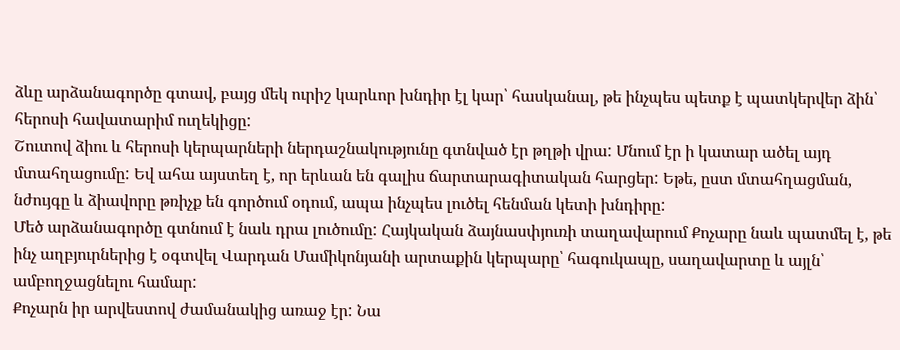ձևը արձանագործը գտավ, բայց մեկ ուրիշ կարևոր խնդիր էլ կար՝ հասկանալ, թե ինչպես պետք է պատկերվեր ձին՝ հերոսի հավատարիմ ուղեկիցը:
Շուտով ձիու և հերոսի կերպարների ներդաշնակությունը գտնված էր թղթի վրա: Մնում էր ի կատար ածել այդ մտահղացումը: Եվ ահա այստեղ է, որ երևան են գալիս ճարտարագիտական հարցեր: Եթե, ըստ մտահղացման, նժույգը և ձիավորը թռիչք են գործում օդում, ապա ինչպես լուծել հենման կետի խնդիրը:
Մեծ արձանագործը գտնում է նաև դրա լուծումը: Հայկական ձայնասփյուռի տաղավարում Քոչարը նաև պատմել է, թե ինչ աղբյուրներից է օգտվել Վարդան Մամիկոնյանի արտաքին կերպարը՝ հագուկապը, սաղավարտը և այլն՝ ամբողջացնելու համար:
Քոչարն իր արվեստով ժամանակից առաջ էր: Նա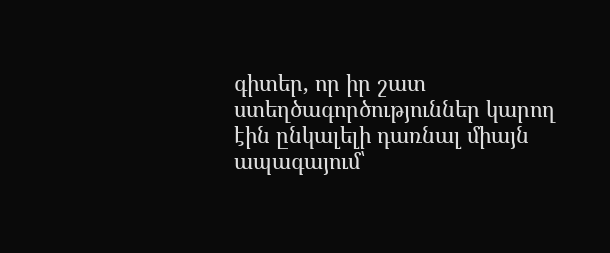գիտեր, որ իր շատ ստեղծագործություններ կարող էին ընկալելի դառնալ միայն ապագայում՝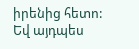իրենից հետո: Եվ այդպես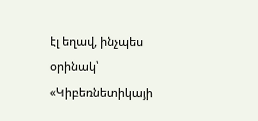էլ եղավ, ինչպես օրինակ՝ «Կիբեռնետիկայի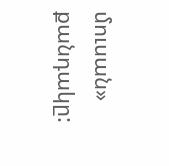մուսան» քանդակը: